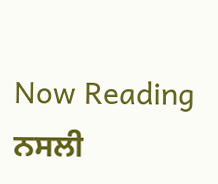Now Reading
ਨਸਲੀ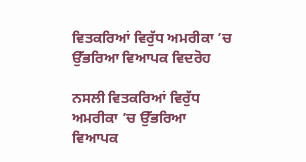ਵਿਤਕਰਿਆਂ ਵਿਰੁੱਧ ਅਮਰੀਕਾ ’ਚ ਉੱਭਰਿਆ ਵਿਆਪਕ ਵਿਦਰੋਹ

ਨਸਲੀ ਵਿਤਕਰਿਆਂ ਵਿਰੁੱਧ ਅਮਰੀਕਾ ’ਚ ਉੱਭਰਿਆ ਵਿਆਪਕ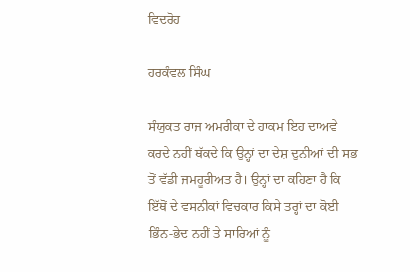ਵਿਦਰੋਹ

ਹਰਕੰਵਲ ਸਿੰਘ

ਸੰਯੁਕਤ ਰਾਜ ਅਮਰੀਕਾ ਦੇ ਹਾਕਮ ਇਹ ਦਾਅਵੇ ਕਰਦੇ ਨਹੀਂ ਥੱਕਦੇ ਕਿ ਉਨ੍ਹਾਂ ਦਾ ਦੇਸ਼ ਦੁਨੀਆਂ ਦੀ ਸਭ ਤੋਂ ਵੱਡੀ ਜਮਹੂਰੀਅਤ ਹੈ। ਉਨ੍ਹਾਂ ਦਾ ਕਹਿਣਾ ਹੈ ਕਿ ਇੱਥੋਂ ਦੇ ਵਸਨੀਕਾਂ ਵਿਚਕਾਰ ਕਿਸੇ ਤਰ੍ਹਾਂ ਦਾ ਕੋਈ ਭਿੰਨ-ਭੇਦ ਨਹੀਂ ਤੇ ਸਾਰਿਆਂ ਨੂੰ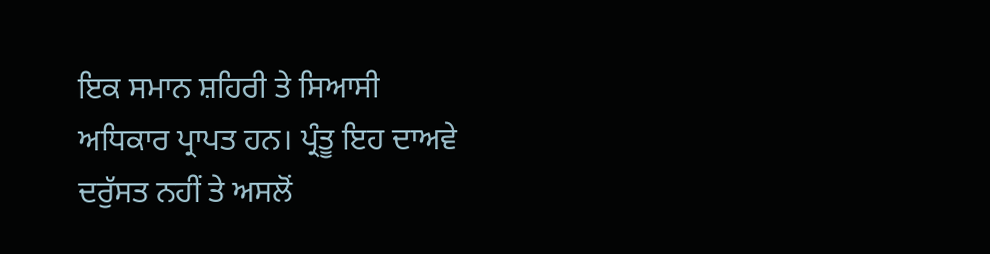ਇਕ ਸਮਾਨ ਸ਼ਹਿਰੀ ਤੇ ਸਿਆਸੀ ਅਧਿਕਾਰ ਪ੍ਰਾਪਤ ਹਨ। ਪ੍ਰੰਤੂ ਇਹ ਦਾਅਵੇ ਦਰੁੱਸਤ ਨਹੀਂ ਤੇ ਅਸਲੋਂ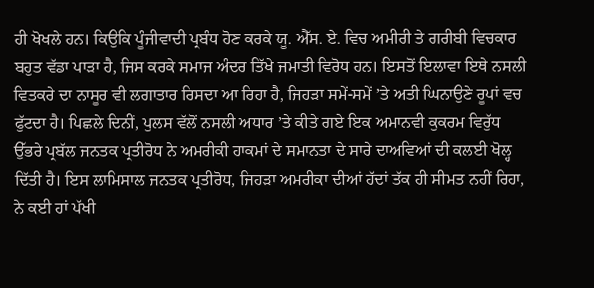ਹੀ ਖੋਖਲੇ ਹਨ। ਕਿਉਕਿ ਪੂੰਜੀਵਾਦੀ ਪ੍ਰਬੰਧ ਹੋਣ ਕਰਕੇ ਯੂ. ਐੱਸ. ਏ. ਵਿਚ ਅਮੀਰੀ ਤੇ ਗਰੀਬੀ ਵਿਚਕਾਰ ਬਹੁਤ ਵੱਡਾ ਪਾੜਾ ਹੈ, ਜਿਸ ਕਰਕੇ ਸਮਾਜ ਅੰਦਰ ਤਿੱਖੇ ਜਮਾਤੀ ਵਿਰੋਧ ਹਨ। ਇਸਤੋਂ ਇਲਾਵਾ ਇਥੇ ਨਸਲੀ ਵਿਤਕਰੇ ਦਾ ਨਾਸੂਰ ਵੀ ਲਗਾਤਾਰ ਰਿਸਦਾ ਆ ਰਿਹਾ ਹੈ, ਜਿਹੜਾ ਸਮੇਂ-ਸਮੇਂ ’ਤੇ ਅਤੀ ਘਿਨਾਉਣੇ ਰੂਪਾਂ ਵਚ ਫੁੱਟਦਾ ਹੈ। ਪਿਛਲੇ ਦਿਨੀਂ, ਪੁਲਸ ਵੱਲੋਂ ਨਸਲੀ ਅਧਾਰ ’ਤੇ ਕੀਤੇ ਗਏ ਇਕ ਅਮਾਨਵੀ ਕੁਕਰਮ ਵਿਰੁੱਧ ਉੱਭਰੇ ਪ੍ਰਬੱਲ ਜਨਤਕ ਪ੍ਰਤੀਰੋਧ ਨੇ ਅਮਰੀਕੀ ਹਾਕਮਾਂ ਦੇ ਸਮਾਨਤਾ ਦੇ ਸਾਰੇ ਦਾਅਵਿਆਂ ਦੀ ਕਲਈ ਖੋਲ੍ਹ ਦਿੱਤੀ ਹੈ। ਇਸ ਲਾਮਿਸਾਲ ਜਨਤਕ ਪ੍ਰਤੀਰੋਧ, ਜਿਹੜਾ ਅਮਰੀਕਾ ਦੀਆਂ ਹੱਦਾਂ ਤੱਕ ਹੀ ਸੀਮਤ ਨਹੀਂ ਰਿਹਾ, ਨੇ ਕਈ ਹਾਂ ਪੱਖੀ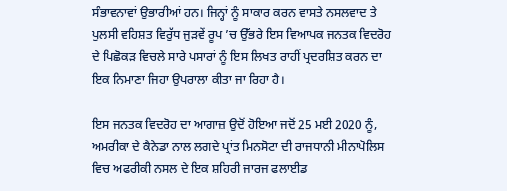ਸੰਭਾਵਨਾਵਾਂ ਉਭਾਰੀਆਂ ਹਨ। ਜਿਨ੍ਹਾਂ ਨੂੰ ਸਾਕਾਰ ਕਰਨ ਵਾਸਤੇ ਨਸਲਵਾਦ ਤੇ ਪੁਲਸੀ ਵਹਿਸ਼ਤ ਵਿਰੁੱਧ ਜੁੜਵੇਂ ਰੂਪ ’ਚ ਉੱਭਰੇ ਇਸ ਵਿਆਪਕ ਜਨਤਕ ਵਿਦਰੋਹ ਦੇ ਪਿਛੋਕੜ ਵਿਚਲੇ ਸਾਰੇ ਪਸਾਰਾਂ ਨੂੰ ਇਸ ਲਿਖਤ ਰਾਹੀਂ ਪ੍ਰਦਰਸ਼ਿਤ ਕਰਨ ਦਾ ਇਕ ਨਿਮਾਣਾ ਜਿਹਾ ਉਪਰਾਲਾ ਕੀਤਾ ਜਾ ਰਿਹਾ ਹੈ।

ਇਸ ਜਨਤਕ ਵਿਦਰੋਹ ਦਾ ਆਗਾਜ਼ ਉਦੋਂ ਹੋਇਆ ਜਦੋਂ 25 ਮਈ 2020 ਨੂੰ, ਅਮਰੀਕਾ ਦੇ ਕੈਨੇਡਾ ਨਾਲ ਲਗਦੇ ਪ੍ਰਾਂਤ ਮਿਨਸੋਟਾ ਦੀ ਰਾਜਧਾਨੀ ਮੀਨਾਪੋਲਿਸ ਵਿਚ ਅਫਰੀਕੀ ਨਸਲ ਦੇ ਇਕ ਸ਼ਹਿਰੀ ਜਾਰਜ ਫਲਾਈਡ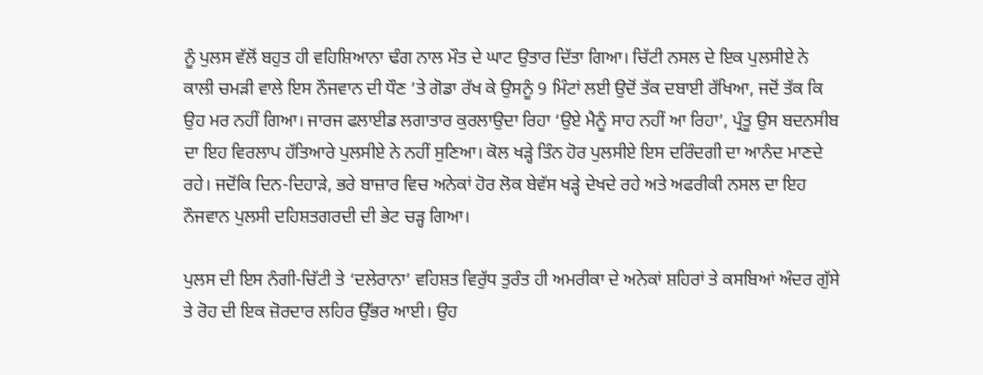ਨੂੰ ਪੁਲਸ ਵੱਲੋਂ ਬਹੁਤ ਹੀ ਵਹਿਸ਼ਿਆਨਾ ਢੰਗ ਨਾਲ ਮੌਤ ਦੇ ਘਾਟ ਉਤਾਰ ਦਿੱਤਾ ਗਿਆ। ਚਿੱਟੀ ਨਸਲ ਦੇ ਇਕ ਪੁਲਸੀਏ ਨੇ ਕਾਲੀ ਚਮੜੀ ਵਾਲੇ ਇਸ ਨੌਜਵਾਨ ਦੀ ਧੌਣ ’ਤੇ ਗੋਡਾ ਰੱਖ ਕੇ ਉਸਨੂੰ 9 ਮਿੰਟਾਂ ਲਈ ਉਦੋਂ ਤੱਕ ਦਬਾਈ ਰੱਖਿਆ, ਜਦੋਂ ਤੱਕ ਕਿ ਉਹ ਮਰ ਨਹੀਂ ਗਿਆ। ਜਾਰਜ ਫਲਾਈਡ ਲਗਾਤਾਰ ਕੁਰਲਾਉਦਾ ਰਿਹਾ ‘ਉਏ ਮੈਨੂੰ ਸਾਹ ਨਹੀਂ ਆ ਰਿਹਾ’, ਪ੍ਰੰਤੂ ਉਸ ਬਦਨਸੀਬ ਦਾ ਇਹ ਵਿਰਲਾਪ ਹੱਤਿਆਰੇ ਪੁਲਸੀਏ ਨੇ ਨਹੀਂ ਸੁਣਿਆ। ਕੋਲ ਖੜ੍ਹੇ ਤਿੰਨ ਹੋਰ ਪੁਲਸੀਏ ਇਸ ਦਰਿੰਦਗੀ ਦਾ ਆਨੰਦ ਮਾਣਦੇ ਰਹੇ। ਜਦੋਂਕਿ ਦਿਨ-ਦਿਹਾੜੇ, ਭਰੇ ਬਾਜ਼ਾਰ ਵਿਚ ਅਨੇਕਾਂ ਹੋਰ ਲੋਕ ਬੇਵੱਸ ਖੜ੍ਹੇ ਦੇਖਦੇ ਰਹੇ ਅਤੇ ਅਫਰੀਕੀ ਨਸਲ ਦਾ ਇਹ ਨੌਜਵਾਨ ਪੁਲਸੀ ਦਹਿਸ਼ਤਗਰਦੀ ਦੀ ਭੇਟ ਚੜ੍ਹ ਗਿਆ।

ਪੁਲਸ ਦੀ ਇਸ ਨੰਗੀ-ਚਿੱਟੀ ਤੇ ‘ਦਲੇਰਾਨਾ’ ਵਹਿਸ਼ਤ ਵਿਰੁੱਧ ਤੁਰੰਤ ਹੀ ਅਮਰੀਕਾ ਦੇ ਅਨੇਕਾਂ ਸ਼ਹਿਰਾਂ ਤੇ ਕਸਬਿਆਂ ਅੰਦਰ ਗੁੱਸੇ ਤੇ ਰੋਹ ਦੀ ਇਕ ਜ਼ੋਰਦਾਰ ਲਹਿਰ ਉੱਭਰ ਆਈ। ਉਹ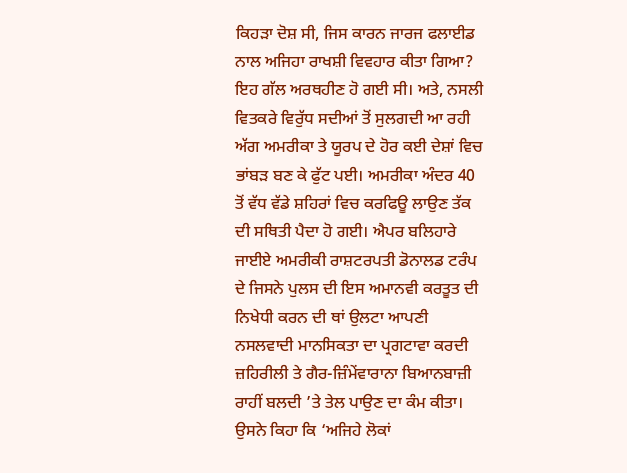ਕਿਹੜਾ ਦੋਸ਼ ਸੀ, ਜਿਸ ਕਾਰਨ ਜਾਰਜ ਫਲਾਈਡ ਨਾਲ ਅਜਿਹਾ ਰਾਖਸ਼ੀ ਵਿਵਹਾਰ ਕੀਤਾ ਗਿਆ? ਇਹ ਗੱਲ ਅਰਥਹੀਣ ਹੋ ਗਈ ਸੀ। ਅਤੇ, ਨਸਲੀ ਵਿਤਕਰੇ ਵਿਰੁੱਧ ਸਦੀਆਂ ਤੋਂ ਸੁਲਗਦੀ ਆ ਰਹੀ ਅੱਗ ਅਮਰੀਕਾ ਤੇ ਯੂਰਪ ਦੇ ਹੋਰ ਕਈ ਦੇਸ਼ਾਂ ਵਿਚ ਭਾਂਬੜ ਬਣ ਕੇ ਫੁੱਟ ਪਈ। ਅਮਰੀਕਾ ਅੰਦਰ 40 ਤੋਂ ਵੱਧ ਵੱਡੇ ਸ਼ਹਿਰਾਂ ਵਿਚ ਕਰਫਿਊ ਲਾਉਣ ਤੱਕ ਦੀ ਸਥਿਤੀ ਪੈਦਾ ਹੋ ਗਈ। ਐਪਰ ਬਲਿਹਾਰੇ ਜਾਈਏ ਅਮਰੀਕੀ ਰਾਸ਼ਟਰਪਤੀ ਡੋਨਾਲਡ ਟਰੰਪ ਦੇ ਜਿਸਨੇ ਪੁਲਸ ਦੀ ਇਸ ਅਮਾਨਵੀ ਕਰਤੂਤ ਦੀ ਨਿਖੇਧੀ ਕਰਨ ਦੀ ਥਾਂ ਉਲਟਾ ਆਪਣੀ ਨਸਲਵਾਦੀ ਮਾਨਸਿਕਤਾ ਦਾ ਪ੍ਰਗਟਾਵਾ ਕਰਦੀ ਜ਼ਹਿਰੀਲੀ ਤੇ ਗੈਰ-ਜ਼ਿੰਮੇਂਵਾਰਾਨਾ ਬਿਆਨਬਾਜ਼ੀ ਰਾਹੀਂ ਬਲਦੀ ’ਤੇ ਤੇਲ ਪਾਉਣ ਦਾ ਕੰਮ ਕੀਤਾ। ਉਸਨੇ ਕਿਹਾ ਕਿ ‘ਅਜਿਹੇ ਲੋਕਾਂ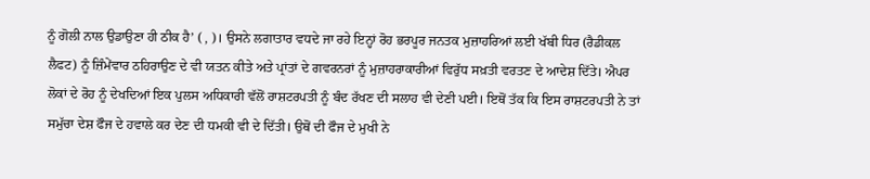ਨੂੰ ਗੋਲੀ ਨਾਲ ਉਡਾਉਣਾ ਹੀ ਠੀਕ ਹੈ’ ( , )। ਉਸਨੇ ਲਗਾਤਾਰ ਵਧਦੇ ਜਾ ਰਹੇ ਇਨ੍ਹਾਂ ਰੋਹ ਭਰਪੂਰ ਜਨਤਕ ਮੁਜ਼ਾਹਰਿਆਂ ਲਈ ਖੱਬੀ ਧਿਰ (ਰੈਡੀਕਲ ਲੈਫਟ) ਨੂੰ ਜ਼ਿੰਮੇਂਵਾਰ ਠਹਿਰਾਉਣ ਦੇ ਵੀ ਯਤਨ ਕੀਤੇ ਅਤੇ ਪ੍ਰਾਂਤਾਂ ਦੇ ਗਵਰਨਰਾਂ ਨੂੰ ਮੁਜ਼ਾਹਰਾਕਾਰੀਆਂ ਵਿਰੁੱਧ ਸਖ਼ਤੀ ਵਰਤਣ ਦੇ ਆਦੇਸ਼ ਦਿੱਤੇ। ਐਪਰ ਲੋਕਾਂ ਦੇ ਰੋਹ ਨੂੰ ਦੇਖਦਿਆਂ ਇਕ ਪੁਲਸ ਅਧਿਕਾਰੀ ਵੱਲੋਂ ਰਾਸ਼ਟਰਪਤੀ ਨੂੰ ਬੰਦ ਰੱਖਣ ਦੀ ਸਲਾਹ ਵੀ ਦੇਣੀ ਪਈ। ਇਥੋਂ ਤੱਕ ਕਿ ਇਸ ਰਾਸ਼ਟਰਪਤੀ ਨੇ ਤਾਂ ਸਮੁੱਚਾ ਦੇਸ਼ ਫੌਜ ਦੇ ਹਵਾਲੇ ਕਰ ਦੇਣ ਦੀ ਧਮਕੀ ਵੀ ਦੇ ਦਿੱਤੀ। ਉਥੋਂ ਦੀ ਫੌਜ ਦੇ ਮੁਖੀ ਨੇ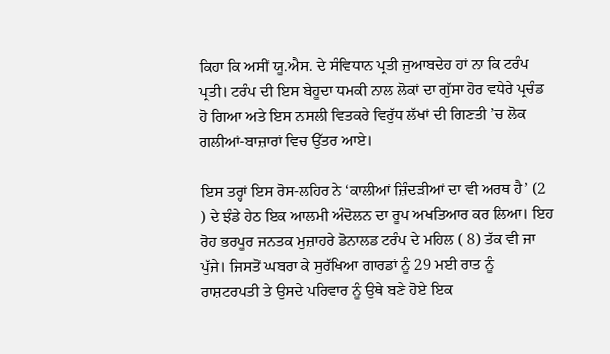ਕਿਹਾ ਕਿ ਅਸੀਂ ਯੂ.ਐਸ. ਦੇ ਸੰਵਿਧਾਨ ਪ੍ਰਤੀ ਜੁਆਬਦੇਹ ਹਾਂ ਨਾ ਕਿ ਟਰੰਪ ਪ੍ਰਤੀ। ਟਰੰਪ ਦੀ ਇਸ ਬੇਹੂਦਾ ਧਮਕੀ ਨਾਲ ਲੋਕਾਂ ਦਾ ਗੁੱਸਾ ਹੋਰ ਵਧੇਰੇ ਪ੍ਰਚੰਡ ਹੋ ਗਿਆ ਅਤੇ ਇਸ ਨਸਲੀ ਵਿਤਕਰੇ ਵਿਰੁੱਧ ਲੱਖਾਂ ਦੀ ਗਿਣਤੀ ’ਚ ਲੋਕ ਗਲੀਆਂ-ਬਾਜ਼ਾਰਾਂ ਵਿਚ ਉੱਤਰ ਆਏ।

ਇਸ ਤਰ੍ਹਾਂ ਇਸ ਰੋਸ-ਲਹਿਰ ਨੇ ‘ਕਾਲੀਆਂ ਜ਼ਿੰਦੜੀਆਂ ਦਾ ਵੀ ਅਰਥ ਹੈ’ (2 ) ਦੇ ਝੰਡੇ ਹੇਠ ਇਕ ਆਲਮੀ ਅੰਦੋਲਨ ਦਾ ਰੂਪ ਅਖਤਿਆਰ ਕਰ ਲਿਆ। ਇਹ ਰੋਹ ਭਰਪੂਰ ਜਨਤਕ ਮੁਜ਼ਾਹਰੇ ਡੋਨਾਲਡ ਟਰੰਪ ਦੇ ਮਹਿਲ ( 8) ਤੱਕ ਵੀ ਜਾ ਪੁੱਜੇ। ਜਿਸਤੋਂ ਘਬਰਾ ਕੇ ਸੁਰੱਖਿਆ ਗਾਰਡਾਂ ਨੂੰ 29 ਮਈ ਰਾਤ ਨੂੰ ਰਾਸ਼ਟਰਪਤੀ ਤੇ ਉਸਦੇ ਪਰਿਵਾਰ ਨੂੰ ਉਥੇ ਬਣੇ ਹੋਏ ਇਕ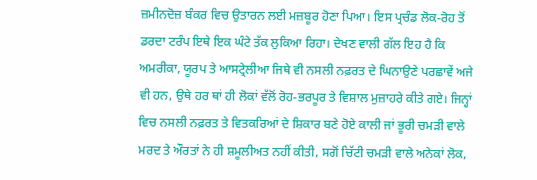ਜ਼ਮੀਨਦੋਜ਼ ਬੰਕਰ ਵਿਚ ਉਤਾਰਨ ਲਈ ਮਜ਼ਬੂਰ ਹੋਣਾ ਪਿਆ। ਇਸ ਪ੍ਰਚੰਡ ਲੋਕ-ਰੋਹ ਤੋਂ ਡਰਦਾ ਟਰੰਪ ਇਥੇ ਇਕ ਘੰਟੇ ਤੱਕ ਲੁਕਿਆ ਰਿਹਾ। ਦੇਖਣ ਵਾਲੀ ਗੱਲ ਇਹ ਹੈ ਕਿ ਅਮਰੀਕਾ, ਯੂਰਪ ਤੇ ਆਸਟ੍ਰੇਲੀਆ ਜਿਥੇ ਵੀ ਨਸਲੀ ਨਫ਼ਰਤ ਦੇ ਘਿਨਾਉਣੇ ਪਰਛਾਵੇਂ ਅਜੇ ਵੀ ਹਨ, ਉਥੇ ਹਰ ਥਾਂ ਹੀ ਲੋਕਾਂ ਵੱਲੋਂ ਰੋਹ-ਭਰਪੂਰ ਤੇ ਵਿਸ਼ਾਲ ਮੁਜ਼ਾਹਰੇ ਕੀਤੇ ਗਏ। ਜਿਨ੍ਹਾਂ ਵਿਚ ਨਸਲੀ ਨਫ਼ਰਤ ਤੇ ਵਿਤਕਰਿਆਂ ਦੇ ਸ਼ਿਕਾਰ ਬਣੇ ਹੋਏ ਕਾਲੀ ਜਾਂ ਭੂਰੀ ਚਮੜੀ ਵਾਲੇ ਮਰਦ ਤੇ ਔਰਤਾਂ ਨੇ ਹੀ ਸ਼ਮੂਲੀਅਤ ਨਹੀਂ ਕੀਤੀ, ਸਗੋਂ ਚਿੱਟੀ ਚਮੜੀ ਵਾਲੇ ਅਨੇਕਾਂ ਲੋਕ,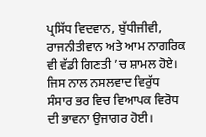ਪ੍ਰਸਿੱਧ ਵਿਦਵਾਨ, ਬੁੱਧੀਜੀਵੀ, ਰਾਜਨੀਤੀਵਾਨ ਅਤੇ ਆਮ ਨਾਗਰਿਕ ਵੀ ਵੱਡੀ ਗਿਣਤੀ ’ਚ ਸ਼ਾਮਲ ਹੋਏ। ਜਿਸ ਨਾਲ ਨਸਲਵਾਦ ਵਿਰੁੱਧ ਸੰਸਾਰ ਭਰ ਵਿਚ ਵਿਆਪਕ ਵਿਰੋਧ ਦੀ ਭਾਵਨਾ ਉਜਾਗਰ ਹੋਈ।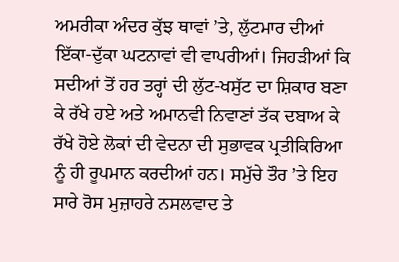ਅਮਰੀਕਾ ਅੰਦਰ ਕੁੱਝ ਥਾਵਾਂ ’ਤੇ, ਲੁੱਟਮਾਰ ਦੀਆਂ ਇੱਕਾ-ਦੁੱਕਾ ਘਟਨਾਵਾਂ ਵੀ ਵਾਪਰੀਆਂ। ਜਿਹੜੀਆਂ ਕਿ ਸਦੀਆਂ ਤੋਂ ਹਰ ਤਰ੍ਹਾਂ ਦੀ ਲੁੱਟ-ਖਸੁੱਟ ਦਾ ਸ਼ਿਕਾਰ ਬਣਾ ਕੇ ਰੱਖੇ ਹਏ ਅਤੇ ਅਮਾਨਵੀ ਨਿਵਾਣਾਂ ਤੱਕ ਦਬਾਅ ਕੇ ਰੱਖੇ ਹੋਏ ਲੋਕਾਂ ਦੀ ਵੇਦਨਾ ਦੀ ਸੁਭਾਵਕ ਪ੍ਰਤੀਕਿਰਿਆ ਨੂੰ ਹੀ ਰੂਪਮਾਨ ਕਰਦੀਆਂ ਹਨ। ਸਮੁੱਚੇ ਤੌਰ ’ਤੇ ਇਹ ਸਾਰੇ ਰੋਸ ਮੁਜ਼ਾਹਰੇ ਨਸਲਵਾਦ ਤੇ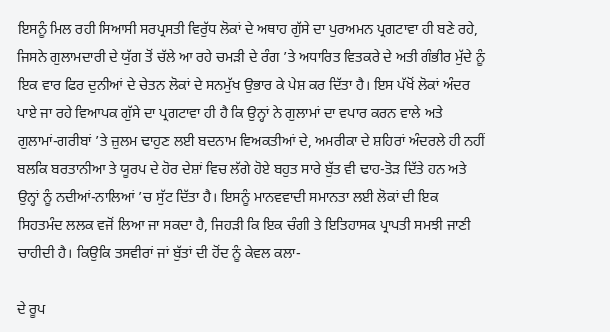ਇਸਨੂੰ ਮਿਲ ਰਹੀ ਸਿਆਸੀ ਸਰਪ੍ਰਸਤੀ ਵਿਰੁੱਧ ਲੋਕਾਂ ਦੇ ਅਥਾਹ ਗੁੱਸੇ ਦਾ ਪੁਰਅਮਨ ਪ੍ਰਗਟਾਵਾ ਹੀ ਬਣੇ ਰਹੇ, ਜਿਸਨੇ ਗੁਲਾਮਦਾਰੀ ਦੇ ਯੁੱਗ ਤੋਂ ਚੱਲੇ ਆ ਰਹੇ ਚਮੜੀ ਦੇ ਰੰਗ ’ਤੇ ਅਧਾਰਿਤ ਵਿਤਕਰੇ ਦੇ ਅਤੀ ਗੰਭੀਰ ਮੁੱਦੇ ਨੂੰ ਇਕ ਵਾਰ ਫਿਰ ਦੁਨੀਆਂ ਦੇ ਚੇਤਨ ਲੋਕਾਂ ਦੇ ਸਨਮੁੱਖ ਉਭਾਰ ਕੇ ਪੇਸ਼ ਕਰ ਦਿੱਤਾ ਹੈ। ਇਸ ਪੱਖੋਂ ਲੋਕਾਂ ਅੰਦਰ ਪਾਏ ਜਾ ਰਹੇ ਵਿਆਪਕ ਗੁੱਸੇ ਦਾ ਪ੍ਰਗਟਾਵਾ ਹੀ ਹੈ ਕਿ ਉਨ੍ਹਾਂ ਨੇ ਗੁਲਾਮਾਂ ਦਾ ਵਪਾਰ ਕਰਨ ਵਾਲੇ ਅਤੇ ਗੁਲਾਮਾਂ-ਗਰੀਬਾਂ ’ਤੇ ਜ਼ੁਲਮ ਢਾਹੁਣ ਲਈ ਬਦਨਾਮ ਵਿਅਕਤੀਆਂ ਦੇ, ਅਮਰੀਕਾ ਦੇ ਸ਼ਹਿਰਾਂ ਅੰਦਰਲੇ ਹੀ ਨਹੀਂ ਬਲਕਿ ਬਰਤਾਨੀਆ ਤੇ ਯੂਰਪ ਦੇ ਹੋਰ ਦੇਸ਼ਾਂ ਵਿਚ ਲੱਗੇ ਹੋਏ ਬਹੁਤ ਸਾਰੇ ਬੁੱਤ ਵੀ ਢਾਹ-ਤੋੜ ਦਿੱਤੇ ਹਨ ਅਤੇ ਉਨ੍ਹਾਂ ਨੂੰ ਨਦੀਆਂ-ਨਾਲਿਆਂ ’ਚ ਸੁੱਟ ਦਿੱਤਾ ਹੈ। ਇਸਨੂੰ ਮਾਨਵਵਾਦੀ ਸਮਾਨਤਾ ਲਈ ਲੋਕਾਂ ਦੀ ਇਕ ਸਿਹਤਮੰਦ ਲਲਕ ਵਜੋਂ ਲਿਆ ਜਾ ਸਕਦਾ ਹੈ, ਜਿਹੜੀ ਕਿ ਇਕ ਚੰਗੀ ਤੇ ਇਤਿਹਾਸਕ ਪ੍ਰਾਪਤੀ ਸਮਝੀ ਜਾਣੀ ਚਾਹੀਦੀ ਹੈ। ਕਿਉਕਿ ਤਸਵੀਰਾਂ ਜਾਂ ਬੁੱਤਾਂ ਦੀ ਹੋਂਦ ਨੂੰ ਕੇਵਲ ਕਲਾ-

ਦੇ ਰੂਪ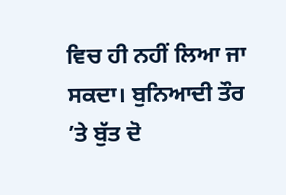ਵਿਚ ਹੀ ਨਹੀਂ ਲਿਆ ਜਾ ਸਕਦਾ। ਬੁਨਿਆਦੀ ਤੌਰ ’ਤੇ ਬੁੱਤ ਦੋ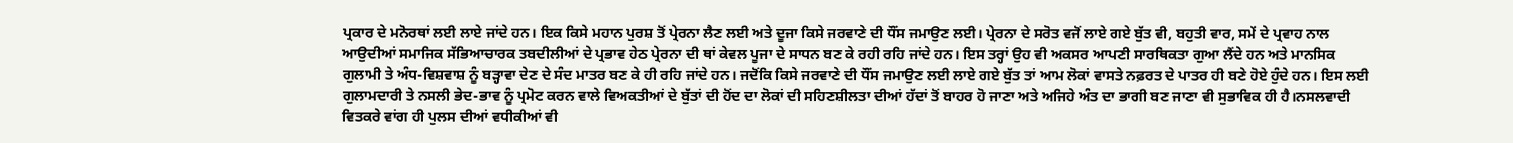ਪ੍ਰਕਾਰ ਦੇ ਮਨੋਰਥਾਂ ਲਈ ਲਾਏ ਜਾਂਦੇ ਹਨ। ਇਕ ਕਿਸੇ ਮਹਾਨ ਪੁਰਸ਼ ਤੋਂ ਪ੍ਰੇਰਨਾ ਲੈਣ ਲਈ ਅਤੇ ਦੂਜਾ ਕਿਸੇ ਜਰਵਾਣੇ ਦੀ ਧੌਂਸ ਜਮਾਉਣ ਲਈ। ਪ੍ਰੇਰਨਾ ਦੇ ਸਰੋਤ ਵਜੋਂ ਲਾਏ ਗਏ ਬੁੱਤ ਵੀ, ਬਹੁਤੀ ਵਾਰ, ਸਮੇਂ ਦੇ ਪ੍ਰਵਾਹ ਨਾਲ ਆਉਦੀਆਂ ਸਮਾਜਿਕ ਸੱਭਿਆਚਾਰਕ ਤਬਦੀਲੀਆਂ ਦੇ ਪ੍ਰਭਾਵ ਹੇਠ ਪ੍ਰੇਰਨਾ ਦੀ ਥਾਂ ਕੇਵਲ ਪੂਜਾ ਦੇ ਸਾਧਨ ਬਣ ਕੇ ਰਹੀ ਰਹਿ ਜਾਂਦੇ ਹਨ। ਇਸ ਤਰ੍ਹਾਂ ਉਹ ਵੀ ਅਕਸਰ ਆਪਣੀ ਸਾਰਥਿਕਤਾ ਗੁਆ ਲੈਂਦੇ ਹਨ ਅਤੇ ਮਾਨਸਿਕ ਗੁਲਾਮੀ ਤੇ ਅੰਧ-ਵਿਸ਼ਵਾਸ਼ ਨੂੰ ਬੜ੍ਹਾਵਾ ਦੇਣ ਦੇ ਸੰਦ ਮਾਤਰ ਬਣ ਕੇ ਹੀ ਰਹਿ ਜਾਂਦੇ ਹਨ। ਜਦੋਂਕਿ ਕਿਸੇ ਜਰਵਾਣੇ ਦੀ ਧੌਂਸ ਜਮਾਉਣ ਲਈ ਲਾਏ ਗਏ ਬੁੱਤ ਤਾਂ ਆਮ ਲੋਕਾਂ ਵਾਸਤੇ ਨਫ਼ਰਤ ਦੇ ਪਾਤਰ ਹੀ ਬਣੇ ਹੋਏ ਹੁੰਦੇ ਹਨ। ਇਸ ਲਈ ਗੁਲਾਮਦਾਰੀ ਤੇ ਨਸਲੀ ਭੇਦ-ਭਾਵ ਨੂੰ ਪ੍ਰਮੋਟ ਕਰਨ ਵਾਲੇ ਵਿਅਕਤੀਆਂ ਦੇ ਬੁੱਤਾਂ ਦੀ ਹੋਂਦ ਦਾ ਲੋਕਾਂ ਦੀ ਸਹਿਣਸ਼ੀਲਤਾ ਦੀਆਂ ਹੱਦਾਂ ਤੋਂ ਬਾਹਰ ਹੋ ਜਾਣਾ ਅਤੇ ਅਜਿਹੇ ਅੰਤ ਦਾ ਭਾਗੀ ਬਣ ਜਾਣਾ ਵੀ ਸੁਭਾਵਿਕ ਹੀ ਹੈ।ਨਸਲਵਾਦੀ ਵਿਤਕਰੇ ਵਾਂਗ ਹੀ ਪੁਲਸ ਦੀਆਂ ਵਧੀਕੀਆਂ ਵੀ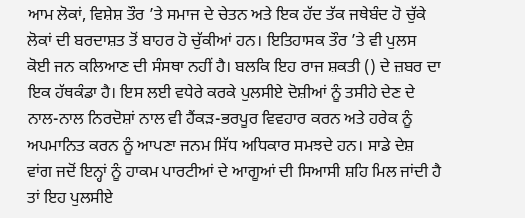ਆਮ ਲੋਕਾਂ, ਵਿਸ਼ੇਸ਼ ਤੌਰ ’ਤੇ ਸਮਾਜ ਦੇ ਚੇਤਨ ਅਤੇ ਇਕ ਹੱਦ ਤੱਕ ਜਥੇਬੰਦ ਹੋ ਚੁੱਕੇ ਲੋਕਾਂ ਦੀ ਬਰਦਾਸ਼ਤ ਤੋਂ ਬਾਹਰ ਹੋ ਚੁੱਕੀਆਂ ਹਨ। ਇਤਿਹਾਸਕ ਤੌਰ ’ਤੇ ਵੀ ਪੁਲਸ ਕੋਈ ਜਨ ਕਲਿਆਣ ਦੀ ਸੰਸਥਾ ਨਹੀਂ ਹੈ। ਬਲਕਿ ਇਹ ਰਾਜ ਸ਼ਕਤੀ () ਦੇ ਜ਼ਬਰ ਦਾ ਇਕ ਹੱਥਕੰਡਾ ਹੈ। ਇਸ ਲਈ ਵਧੇਰੇ ਕਰਕੇ ਪੁਲਸੀਏ ਦੋਸ਼ੀਆਂ ਨੂੰ ਤਸੀਹੇ ਦੇਣ ਦੇ ਨਾਲ-ਨਾਲ ਨਿਰਦੋਸ਼ਾਂ ਨਾਲ ਵੀ ਹੈਂਕੜ-ਭਰਪੂਰ ਵਿਵਹਾਰ ਕਰਨ ਅਤੇ ਹਰੇਕ ਨੂੰ ਅਪਮਾਨਿਤ ਕਰਨ ਨੂੰ ਆਪਣਾ ਜਨਮ ਸਿੱਧ ਅਧਿਕਾਰ ਸਮਝਦੇ ਹਨ। ਸਾਡੇ ਦੇਸ਼ ਵਾਂਗ ਜਦੋਂ ਇਨ੍ਹਾਂ ਨੂੰ ਹਾਕਮ ਪਾਰਟੀਆਂ ਦੇ ਆਗੂਆਂ ਦੀ ਸਿਆਸੀ ਸ਼ਹਿ ਮਿਲ ਜਾਂਦੀ ਹੈ ਤਾਂ ਇਹ ਪੁਲਸੀਏ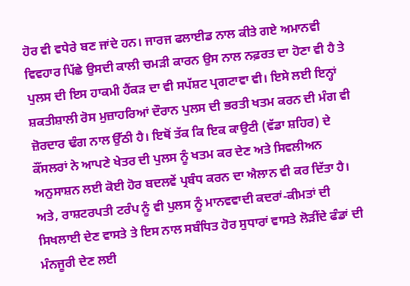ਹੋਰ ਵੀ ਵਧੇਰੇ ਬਣ ਜਾਂਦੇ ਹਨ। ਜਾਰਜ ਫਲਾਈਡ ਨਾਲ ਕੀਤੇ ਗਏ ਅਮਾਨਵੀ ਵਿਵਹਾਰ ਪਿੱਛੇ ਉਸਦੀ ਕਾਲੀ ਚਮੜੀ ਕਾਰਨ ਉਸ ਨਾਲ ਨਫ਼ਰਤ ਦਾ ਹੋਣਾ ਵੀ ਹੈ ਤੇ ਪੁਲਸ ਦੀ ਇਸ ਹਾਕਮੀ ਹੈਂਕੜ ਦਾ ਵੀ ਸਪੱਸ਼ਟ ਪ੍ਰਗਟਾਵਾ ਵੀ। ਇਸੇ ਲਈ ਇਨ੍ਹਾਂ ਸ਼ਕਤੀਸ਼ਾਲੀ ਰੋਸ ਮੁਜ਼ਾਹਰਿਆਂ ਦੌਰਾਨ ਪੁਲਸ ਦੀ ਭਰਤੀ ਖਤਮ ਕਰਨ ਦੀ ਮੰਗ ਵੀ ਜ਼ੋਰਦਾਰ ਢੰਗ ਨਾਲ ਉੱਠੀ ਹੈ। ਇਥੋਂ ਤੱਕ ਕਿ ਇਕ ਕਾਉਟੀ (ਵੱਡਾ ਸ਼ਹਿਰ) ਦੇ ਕੌਂਸਲਰਾਂ ਨੇ ਆਪਣੇ ਖੇਤਰ ਦੀ ਪੁਲਸ ਨੂੰ ਖਤਮ ਕਰ ਦੇਣ ਅਤੇ ਸਿਵਲੀਅਨ ਅਨੁਸਾਸ਼ਨ ਲਈ ਕੋਈ ਹੋਰ ਬਦਲਵੇਂ ਪ੍ਰਬੰਧ ਕਰਨ ਦਾ ਐਲਾਨ ਵੀ ਕਰ ਦਿੱਤਾ ਹੈ। ਅਤੇ, ਰਾਸ਼ਟਰਪਤੀ ਟਰੰਪ ਨੂੰ ਵੀ ਪੁਲਸ ਨੂੰ ਮਾਨਵਵਾਦੀ ਕਦਰਾਂ-ਕੀਮਤਾਂ ਦੀ ਸਿਖਲਾਈ ਦੇਣ ਵਾਸਤੇ ਤੇ ਇਸ ਨਾਲ ਸਬੰਧਿਤ ਹੋਰ ਸੁਧਾਰਾਂ ਵਾਸਤੇ ਲੋੜੀਂਦੇ ਫੰਡਾਂ ਦੀ ਮੰਨਜੂਰੀ ਦੇਣ ਲਈ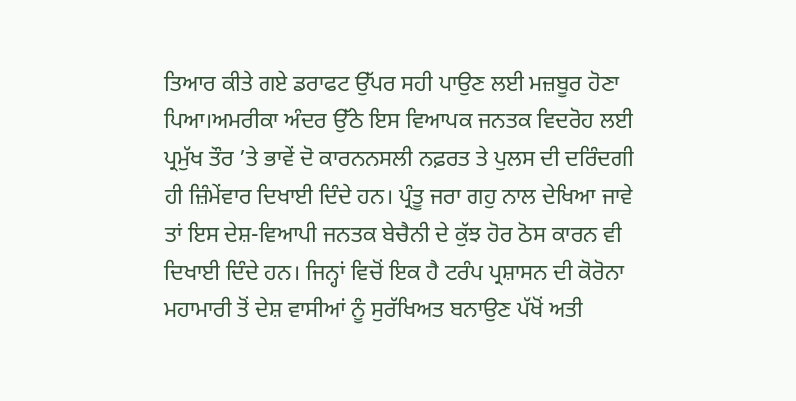ਤਿਆਰ ਕੀਤੇ ਗਏ ਡਰਾਫਟ ਉੱਪਰ ਸਹੀ ਪਾਉਣ ਲਈ ਮਜ਼ਬੂਰ ਹੋਣਾ ਪਿਆ।ਅਮਰੀਕਾ ਅੰਦਰ ਉੱਠੇ ਇਸ ਵਿਆਪਕ ਜਨਤਕ ਵਿਦਰੋਹ ਲਈ ਪ੍ਰਮੁੱਖ ਤੌਰ ’ਤੇ ਭਾਵੇਂ ਦੋ ਕਾਰਨਨਸਲੀ ਨਫ਼ਰਤ ਤੇ ਪੁਲਸ ਦੀ ਦਰਿੰਦਗੀ ਹੀ ਜ਼ਿੰਮੇਂਵਾਰ ਦਿਖਾਈ ਦਿੰਦੇ ਹਨ। ਪ੍ਰੰਤੂ ਜਰਾ ਗਹੁ ਨਾਲ ਦੇਖਿਆ ਜਾਵੇ ਤਾਂ ਇਸ ਦੇਸ਼-ਵਿਆਪੀ ਜਨਤਕ ਬੇਚੈਨੀ ਦੇ ਕੁੱਝ ਹੋਰ ਠੋਸ ਕਾਰਨ ਵੀ ਦਿਖਾਈ ਦਿੰਦੇ ਹਨ। ਜਿਨ੍ਹਾਂ ਵਿਚੋਂ ਇਕ ਹੈ ਟਰੰਪ ਪ੍ਰਸ਼ਾਸਨ ਦੀ ਕੋਰੋਨਾ ਮਹਾਮਾਰੀ ਤੋਂ ਦੇਸ਼ ਵਾਸੀਆਂ ਨੂੰ ਸੁਰੱਖਿਅਤ ਬਨਾਉਣ ਪੱਖੋਂ ਅਤੀ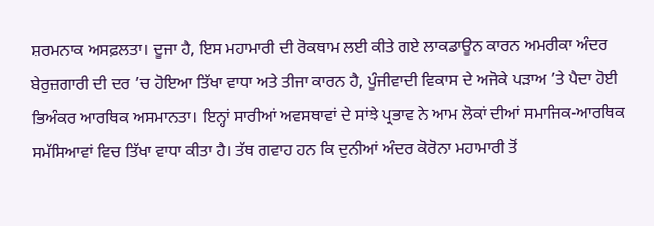ਸ਼ਰਮਨਾਕ ਅਸਫ਼ਲਤਾ। ਦੂਜਾ ਹੈ, ਇਸ ਮਹਾਮਾਰੀ ਦੀ ਰੋਕਥਾਮ ਲਈ ਕੀਤੇ ਗਏ ਲਾਕਡਾਊਨ ਕਾਰਨ ਅਮਰੀਕਾ ਅੰਦਰ ਬੇਰੁਜ਼ਗਾਰੀ ਦੀ ਦਰ ’ਚ ਹੋਇਆ ਤਿੱਖਾ ਵਾਧਾ ਅਤੇ ਤੀਜਾ ਕਾਰਨ ਹੈ, ਪੂੰਜੀਵਾਦੀ ਵਿਕਾਸ ਦੇ ਅਜੋਕੇ ਪੜਾਅ ’ਤੇ ਪੈਦਾ ਹੋਈ ਭਿਅੰਕਰ ਆਰਥਿਕ ਅਸਮਾਨਤਾ। ਇਨ੍ਹਾਂ ਸਾਰੀਆਂ ਅਵਸਥਾਵਾਂ ਦੇ ਸਾਂਝੇ ਪ੍ਰਭਾਵ ਨੇ ਆਮ ਲੋਕਾਂ ਦੀਆਂ ਸਮਾਜਿਕ-ਆਰਥਿਕ ਸਮੱਸਿਆਵਾਂ ਵਿਚ ਤਿੱਖਾ ਵਾਧਾ ਕੀਤਾ ਹੈ। ਤੱਥ ਗਵਾਹ ਹਨ ਕਿ ਦੁਨੀਆਂ ਅੰਦਰ ਕੋਰੋਨਾ ਮਹਾਮਾਰੀ ਤੋਂ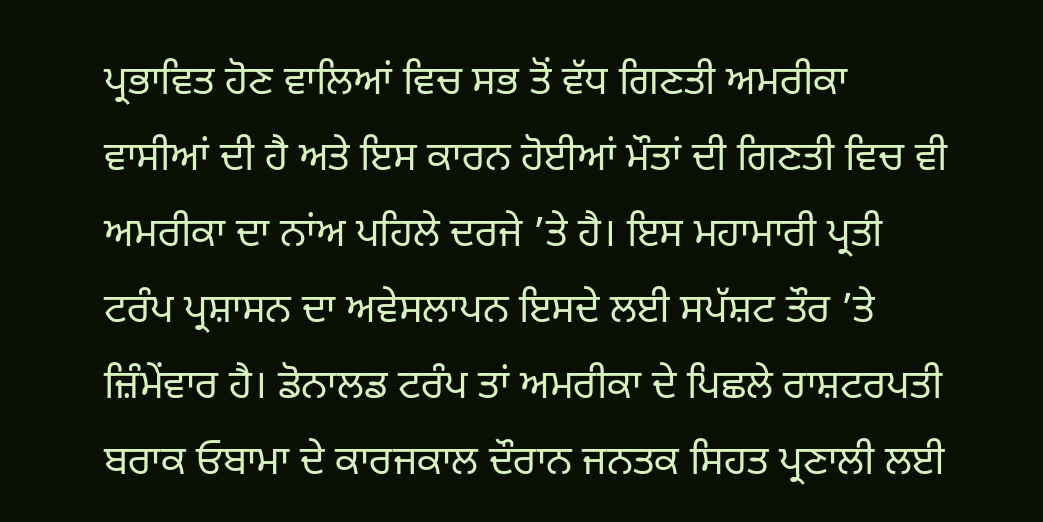ਪ੍ਰਭਾਵਿਤ ਹੋਣ ਵਾਲਿਆਂ ਵਿਚ ਸਭ ਤੋਂ ਵੱਧ ਗਿਣਤੀ ਅਮਰੀਕਾ ਵਾਸੀਆਂ ਦੀ ਹੈ ਅਤੇ ਇਸ ਕਾਰਨ ਹੋਈਆਂ ਮੌਤਾਂ ਦੀ ਗਿਣਤੀ ਵਿਚ ਵੀ ਅਮਰੀਕਾ ਦਾ ਨਾਂਅ ਪਹਿਲੇ ਦਰਜੇ ’ਤੇ ਹੈ। ਇਸ ਮਹਾਮਾਰੀ ਪ੍ਰਤੀ ਟਰੰਪ ਪ੍ਰਸ਼ਾਸਨ ਦਾ ਅਵੇਸਲਾਪਨ ਇਸਦੇ ਲਈ ਸਪੱਸ਼ਟ ਤੌਰ ’ਤੇ ਜ਼ਿੰਮੇਂਵਾਰ ਹੈ। ਡੋਨਾਲਡ ਟਰੰਪ ਤਾਂ ਅਮਰੀਕਾ ਦੇ ਪਿਛਲੇ ਰਾਸ਼ਟਰਪਤੀ ਬਰਾਕ ਓਬਾਮਾ ਦੇ ਕਾਰਜਕਾਲ ਦੌਰਾਨ ਜਨਤਕ ਸਿਹਤ ਪ੍ਰਣਾਲੀ ਲਈ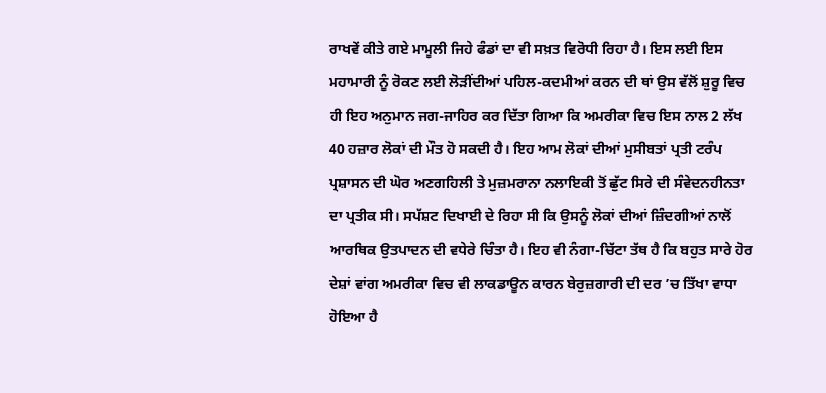ਰਾਖਵੇਂ ਕੀਤੇ ਗਏ ਮਾਮੂਲੀ ਜਿਹੇ ਫੰਡਾਂ ਦਾ ਵੀ ਸਖ਼ਤ ਵਿਰੋਧੀ ਰਿਹਾ ਹੈ। ਇਸ ਲਈ ਇਸ ਮਹਾਮਾਰੀ ਨੂੰ ਰੋਕਣ ਲਈ ਲੋੜੀਂਦੀਆਂ ਪਹਿਲ-ਕਦਮੀਆਂ ਕਰਨ ਦੀ ਥਾਂ ਉਸ ਵੱਲੋਂ ਸ਼ੁਰੂ ਵਿਚ ਹੀ ਇਹ ਅਨੁਮਾਨ ਜਗ-ਜਾਹਿਰ ਕਰ ਦਿੱਤਾ ਗਿਆ ਕਿ ਅਮਰੀਕਾ ਵਿਚ ਇਸ ਨਾਲ 2 ਲੱਖ 40 ਹਜ਼ਾਰ ਲੋਕਾਂ ਦੀ ਮੌਤ ਹੋ ਸਕਦੀ ਹੈ। ਇਹ ਆਮ ਲੋਕਾਂ ਦੀਆਂ ਮੁਸੀਬਤਾਂ ਪ੍ਰਤੀ ਟਰੰਪ ਪ੍ਰਸ਼ਾਸਨ ਦੀ ਘੋਰ ਅਣਗਹਿਲੀ ਤੇ ਮੁਜ਼ਮਰਾਨਾ ਨਲਾਇਕੀ ਤੋਂ ਛੁੱਟ ਸਿਰੇ ਦੀ ਸੰਵੇਦਨਹੀਨਤਾ ਦਾ ਪ੍ਰਤੀਕ ਸੀ। ਸਪੱਸ਼ਟ ਦਿਖਾਈ ਦੇ ਰਿਹਾ ਸੀ ਕਿ ਉਸਨੂੰ ਲੋਕਾਂ ਦੀਆਂ ਜ਼ਿੰਦਗੀਆਂ ਨਾਲੋਂ ਆਰਥਿਕ ਉਤਪਾਦਨ ਦੀ ਵਧੇਰੇ ਚਿੰਤਾ ਹੈ। ਇਹ ਵੀ ਨੰਗਾ-ਚਿੱਟਾ ਤੱਥ ਹੈ ਕਿ ਬਹੁਤ ਸਾਰੇ ਹੋਰ ਦੇਸ਼ਾਂ ਵਾਂਗ ਅਮਰੀਕਾ ਵਿਚ ਵੀ ਲਾਕਡਾਊਨ ਕਾਰਨ ਬੇਰੁਜ਼ਗਾਰੀ ਦੀ ਦਰ ’ਚ ਤਿੱਖਾ ਵਾਧਾ ਹੋਇਆ ਹੈ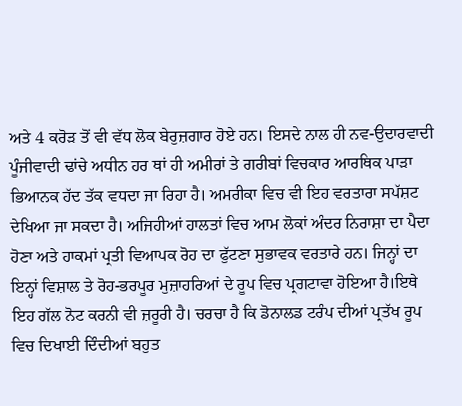ਅਤੇ 4 ਕਰੋੜ ਤੋਂ ਵੀ ਵੱਧ ਲੋਕ ਬੇਰੁਜ਼ਗਾਰ ਹੋਏ ਹਨ। ਇਸਦੇ ਨਾਲ ਹੀ ਨਵ-ਉਦਾਰਵਾਦੀ ਪੂੰਜੀਵਾਦੀ ਢਾਂਚੇ ਅਧੀਨ ਹਰ ਥਾਂ ਹੀ ਅਮੀਰਾਂ ਤੇ ਗਰੀਬਾਂ ਵਿਚਕਾਰ ਆਰਥਿਕ ਪਾੜਾ ਭਿਆਨਕ ਹੱਦ ਤੱਕ ਵਧਦਾ ਜਾ ਰਿਹਾ ਹੈ। ਅਮਰੀਕਾ ਵਿਚ ਵੀ ਇਹ ਵਰਤਾਰਾ ਸਪੱਸ਼ਟ ਦੇਖਿਆ ਜਾ ਸਕਦਾ ਹੈ। ਅਜਿਹੀਆਂ ਹਾਲਤਾਂ ਵਿਚ ਆਮ ਲੋਕਾਂ ਅੰਦਰ ਨਿਰਾਸ਼ਾ ਦਾ ਪੈਦਾ ਹੋਣਾ ਅਤੇ ਹਾਕਮਾਂ ਪ੍ਰਤੀ ਵਿਆਪਕ ਰੋਹ ਦਾ ਫੁੱਟਣਾ ਸੁਭਾਵਕ ਵਰਤਾਰੇ ਹਨ। ਜਿਨ੍ਹਾਂ ਦਾ ਇਨ੍ਹਾਂ ਵਿਸ਼ਾਲ ਤੇ ਰੋਹ-ਭਰਪੂਰ ਮੁਜ਼ਾਹਰਿਆਂ ਦੇ ਰੂਪ ਵਿਚ ਪ੍ਰਗਟਾਵਾ ਹੋਇਆ ਹੈ।ਇਥੇ ਇਹ ਗੱਲ ਨੋਟ ਕਰਨੀ ਵੀ ਜ਼ਰੂਰੀ ਹੈ। ਚਰਚਾ ਹੈ ਕਿ ਡੋਨਾਲਡ ਟਰੰਪ ਦੀਆਂ ਪ੍ਰਤੱਖ ਰੂਪ ਵਿਚ ਦਿਖਾਈ ਦਿੰਦੀਆਂ ਬਹੁਤ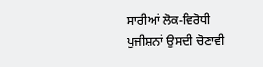ਸਾਰੀਆਂ ਲੋਕ-ਵਿਰੋਧੀ ਪੁਜੀਸ਼ਨਾਂ ਉਸਦੀ ਚੋਣਾਵੀ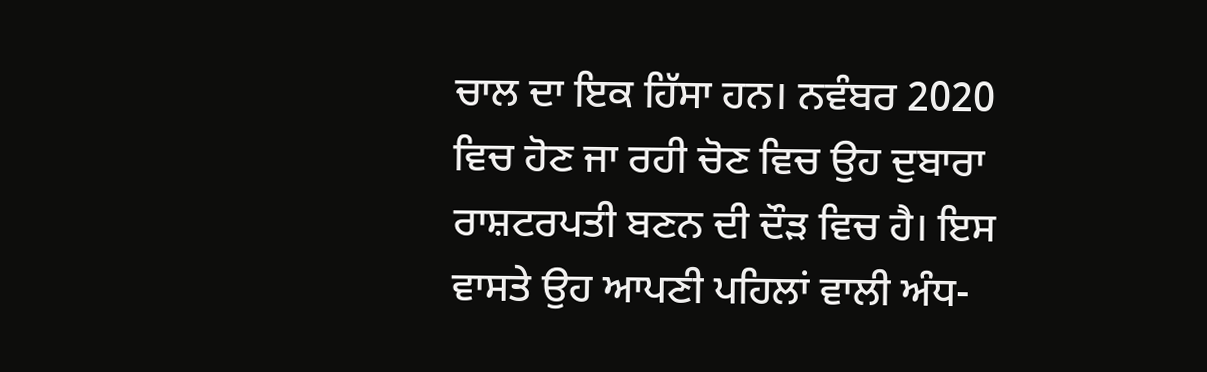ਚਾਲ ਦਾ ਇਕ ਹਿੱਸਾ ਹਨ। ਨਵੰਬਰ 2020 ਵਿਚ ਹੋਣ ਜਾ ਰਹੀ ਚੋਣ ਵਿਚ ਉਹ ਦੁਬਾਰਾ ਰਾਸ਼ਟਰਪਤੀ ਬਣਨ ਦੀ ਦੌੜ ਵਿਚ ਹੈ। ਇਸ ਵਾਸਤੇ ਉਹ ਆਪਣੀ ਪਹਿਲਾਂ ਵਾਲੀ ਅੰਧ-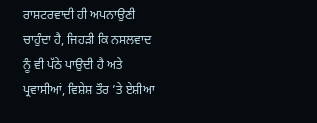ਰਾਸ਼ਟਰਵਾਦੀ ਹੀ ਅਪਨਾਉਣੀ ਚਾਹੁੰਦਾ ਹੈ, ਜਿਹੜੀ ਕਿ ਨਸਲਵਾਦ ਨੂੰ ਵੀ ਪੱਠੇ ਪਾਉਦੀ ਹੈ ਅਤੇ ਪ੍ਰਵਾਸੀਆਂ, ਵਿਸ਼ੇਸ਼ ਤੌਰ ’ਤੇ ਏਸ਼ੀਆ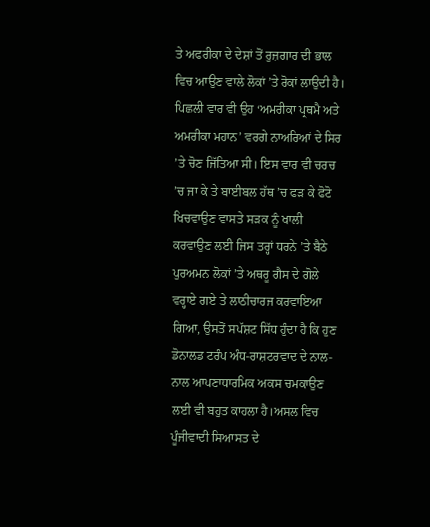ਤੇ ਅਫਰੀਕਾ ਦੇ ਦੇਸ਼ਾਂ ਤੋਂ ਰੁਜ਼ਗਾਰ ਦੀ ਭਾਲ ਵਿਚ ਆਉਣ ਵਾਲੇ ਲੋਕਾਂ ’ਤੇ ਰੋਕਾਂ ਲਾਉਦੀ ਹੈ। ਪਿਛਲੀ ਵਾਰ ਵੀ ਉਹ ‘ਅਮਰੀਕਾ ਪ੍ਰਥਮੈ ਅਤੇ ਅਮਰੀਕਾ ਮਹਾਨ’ ਵਰਗੇ ਨਾਅਰਿਆਂ ਦੇ ਸਿਰ ’ਤੇ ਚੋਣ ਜਿੱਤਿਆ ਸੀ। ਇਸ ਵਾਰ ਵੀ ਚਰਚ ’ਚ ਜਾ ਕੇ ਤੇ ਬਾਈਬਲ ਹੱਥ ’ਚ ਫੜ ਕੇ ਫੋਟੋ ਖਿਚਵਾਉਣ ਵਾਸਤੇ ਸੜਕ ਨੂੰ ਖਾਲੀ ਕਰਵਾਉਣ ਲਈ ਜਿਸ ਤਰ੍ਹਾਂ ਧਰਨੇ ’ਤੇ ਬੈਠੇ ਪੁਰਅਮਨ ਲੋਕਾਂ ’ਤੇ ਅਥਰੂ ਗੈਸ ਦੇ ਗੋਲੇ ਵਰ੍ਹਾਏ ਗਏ ਤੇ ਲਾਠੀਚਾਰਜ ਕਰਵਾਇਆ ਗਿਆ, ਉਸਤੋਂ ਸਪੱਸ਼ਟ ਸਿੱਧ ਹੁੰਦਾ ਹੈ ਕਿ ਹੁਣ ਡੋਨਾਲਡ ਟਰੰਪ ਅੰਧ-ਰਾਸ਼ਟਰਵਾਦ ਦੇ ਨਾਲ-ਨਾਲ ਆਪਣਾਧਾਰਮਿਕ ਅਕਸ ਚਮਕਾਉਣ ਲਈ ਵੀ ਬਹੁਤ ਕਾਹਲਾ ਹੈ।ਅਸਲ ਵਿਚ ਪੂੰਜੀਵਾਦੀ ਸਿਆਸਤ ਦੇ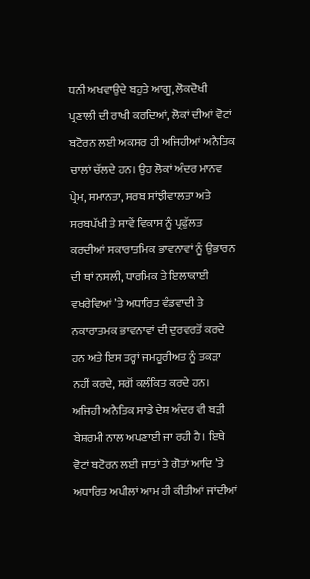ਧਨੀ ਅਖਵਾਉਦੇ ਬਹੁਤੇ ਆਗੂ, ਲੋਕਦੋਖੀ ਪ੍ਰਣਾਲੀ ਦੀ ਰਾਖੀ ਕਰਦਿਆਂ, ਲੋਕਾਂ ਦੀਆਂ ਵੋਟਾਂ ਬਟੋਰਨ ਲਈ ਅਕਸਰ ਹੀ ਅਜਿਹੀਆਂ ਅਨੈਤਿਕ ਚਾਲਾਂ ਚੱਲਦੇ ਹਨ। ਉਹ ਲੋਕਾਂ ਅੰਦਰ ਮਾਨਵ ਪ੍ਰੇਮ, ਸਮਾਨਤਾ, ਸਰਬ ਸਾਂਝੀਵਾਲਤਾ ਅਤੇ ਸਰਬਪੱਖੀ ਤੇ ਸਾਵੇਂ ਵਿਕਾਸ ਨੂੰ ਪ੍ਰਫੁੱਲਤ ਕਰਦੀਆਂ ਸਕਾਰਾਤਮਿਕ ਭਾਵਨਾਵਾਂ ਨੂੰ ਉਭਾਰਨ ਦੀ ਥਾਂ ਨਸਲੀ, ਧਾਰਮਿਕ ਤੇ ਇਲਾਕਾਈ ਵਖਰੇਵਿਆਂ ’ਤੇ ਅਧਾਰਿਤ ਵੰਡਵਾਦੀ ਤੇ ਨਕਾਰਾਤਮਕ ਭਾਵਨਾਵਾਂ ਦੀ ਦੁਰਵਰਤੋਂ ਕਰਦੇ ਹਨ ਅਤੇ ਇਸ ਤਰ੍ਹਾਂ ਜਮਹੂਰੀਅਤ ਨੂੰ ਤਕੜਾ ਨਹੀਂ ਕਰਦੇ, ਸਗੋਂ ਕਲੰਕਿਤ ਕਰਦੇ ਹਨ। ਅਜਿਹੀ ਅਨੈਤਿਕ ਸਾਡੇ ਦੇਸ਼ ਅੰਦਰ ਵੀ ਬੜੀ ਬੇਸ਼ਰਮੀ ਨਾਲ ਅਪਣਾਈ ਜਾ ਰਹੀ ਹੈ। ਇਥੇ ਵੋਟਾਂ ਬਟੋਰਨ ਲਈ ਜਾਤਾਂ ਤੇ ਗੋਤਾਂ ਆਦਿ ’ਤੇ ਅਧਾਰਿਤ ਅਪੀਲਾਂ ਆਮ ਹੀ ਕੀਤੀਆਂ ਜਾਂਦੀਆਂ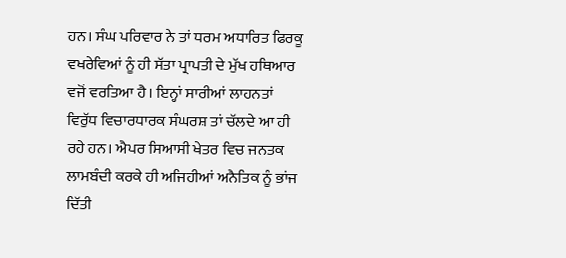ਹਨ। ਸੰਘ ਪਰਿਵਾਰ ਨੇ ਤਾਂ ਧਰਮ ਅਧਾਰਿਤ ਫਿਰਕੂ ਵਖਰੇਵਿਆਂ ਨੂੰ ਹੀ ਸੱਤਾ ਪ੍ਰਾਪਤੀ ਦੇ ਮੁੱਖ ਹਥਿਆਰ ਵਜੋਂ ਵਰਤਿਆ ਹੈ। ਇਨ੍ਹਾਂ ਸਾਰੀਆਂ ਲਾਹਨਤਾਂ ਵਿਰੁੱਧ ਵਿਚਾਰਧਾਰਕ ਸੰਘਰਸ਼ ਤਾਂ ਚੱਲਦੇ ਆ ਹੀ ਰਹੇ ਹਨ। ਐਪਰ ਸਿਆਸੀ ਖੇਤਰ ਵਿਚ ਜਨਤਕ ਲਾਮਬੰਦੀ ਕਰਕੇ ਹੀ ਅਜਿਹੀਆਂ ਅਨੈਤਿਕ ਨੂੰ ਭਾਂਜ ਦਿੱਤੀ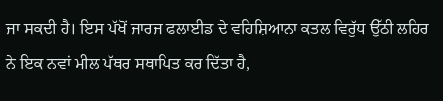ਜਾ ਸਕਦੀ ਹੈ। ਇਸ ਪੱਖੋਂ ਜਾਰਜ ਫਲਾਈਡ ਦੇ ਵਹਿਸ਼ਿਆਨਾ ਕਤਲ ਵਿਰੁੱਧ ਉੱਠੀ ਲਹਿਰ ਨੇ ਇਕ ਨਵਾਂ ਮੀਲ ਪੱਥਰ ਸਥਾਪਿਤ ਕਰ ਦਿੱਤਾ ਹੈ,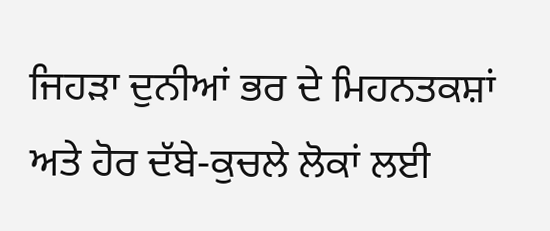ਜਿਹੜਾ ਦੁਨੀਆਂ ਭਰ ਦੇ ਮਿਹਨਤਕਸ਼ਾਂ ਅਤੇ ਹੋਰ ਦੱਬੇ-ਕੁਚਲੇ ਲੋਕਾਂ ਲਈ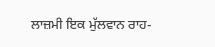ਲਾਜ਼ਮੀ ਇਕ ਮੁੱਲਵਾਨ ਰਾਹ-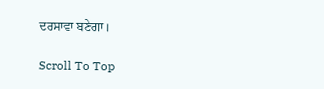ਦਰਸਾਵਾ ਬਣੇਗਾ।

Scroll To Top